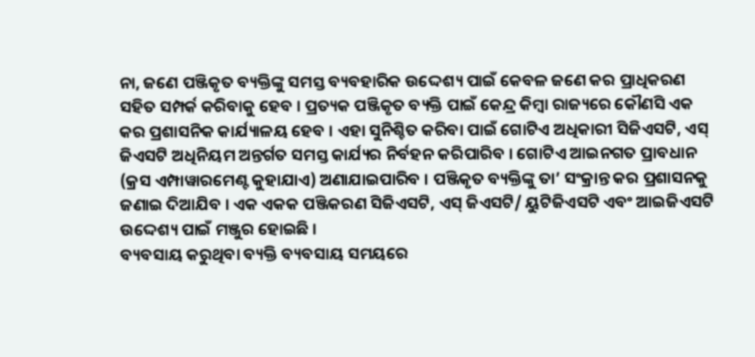ନା, ଜଣେ ପଞ୍ଜିକୃତ ବ୍ୟକ୍ତିଙ୍କୁ ସମସ୍ତ ବ୍ୟବହାରିକ ଉଦ୍ଦେଶ୍ୟ ପାଇଁ କେବଳ ଜଣେ କର ପ୍ରାଧିକରଣ ସହିତ ସମ୍ପର୍କ କରିବାକୁ ହେବ । ପ୍ରତ୍ୟକ ପଞ୍ଜିକୃତ ବ୍ୟକ୍ତି ପାଇଁ କେନ୍ଦ୍ର କିମ୍ବା ରାଜ୍ୟରେ କୌଣସି ଏକ କର ପ୍ରଶାସନିକ କାର୍ଯ୍ୟାଳୟ ହେବ । ଏହା ସୁନିଶ୍ଚିତ କରିବା ପାଇଁ ଗୋଟିଏ ଅଧିକାରୀ ସିଜିଏସଟି, ଏସ୍ ଜିଏସଟି ଅଧିନିୟମ ଅନ୍ତର୍ଗତ ସମସ୍ତ କାର୍ଯ୍ୟର ନିର୍ବହନ କରିପାରିବ । ଗୋଟିଏ ଆଇନଗତ ପ୍ରାବଧାନ (କ୍ରସ ଏମ୍ପାୱାରମେଣ୍ଟ କୁହାଯାଏ) ଅଣାଯାଇପାରିବ । ପଞ୍ଜିକୃତ ବ୍ୟକ୍ତିଙ୍କୁ ତା’ ସଂକ୍ରାନ୍ତ କର ପ୍ରଶାସନକୁ ଜଣାଇ ଦିଆଯିବ । ଏକ ଏକକ ପଞ୍ଜିକରଣ ସିଜିଏସଟି, ଏସ୍ ଜିଏସଟି/ ୟୁଟିଜିଏସଟି ଏବଂ ଆଇଜିଏସଟି ଉଦ୍ଦେଶ୍ୟ ପାଇଁ ମଞ୍ଜୁର ହୋଇଛି ।
ବ୍ୟବସାୟ କରୁଥିବା ବ୍ୟକ୍ତି ବ୍ୟବସାୟ ସମୟରେ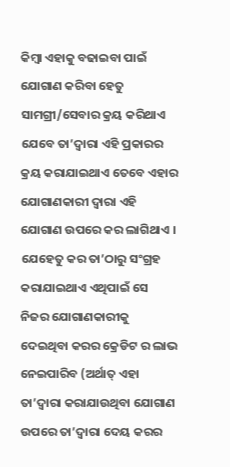କିମ୍ବା ଏହାକୁ ବଢାଇବା ପାଇଁ ଯୋଗାଣ କରିବା ହେତୁ ସାମଗ୍ରୀ/ସେବାର କ୍ରୟ କରିଥାଏ ଯେବେ ତା’ଦ୍ଵାରା ଏହି ପ୍ରକାରର କ୍ରୟ କରାଯାଇଥାଏ ତେବେ ଏହାର ଯୋଗାଣକାରୀ ଦ୍ଵାରା ଏହି ଯୋଗାଣ ଉପରେ କର ଲାଗିଥାଏ । ଯେହେତୁ କର ତା’ଠାରୁ ସଂଗ୍ରହ କରାଯାଇଥାଏ ଏଥିପାଇଁ ସେ ନିଜର ଯୋଗାଣକାରୀକୁ ଦେଇଥିବା କରର କ୍ରେଡିଟ ର ଲାଭ ନେଇପାରିବ (ଅର୍ଥାତ୍ ଏହା ତା’ଦ୍ଵାରା କରାଯାଉଥିବା ଯୋଗାଣ ଉପରେ ତା’ଦ୍ଵାରା ଦେୟ କରର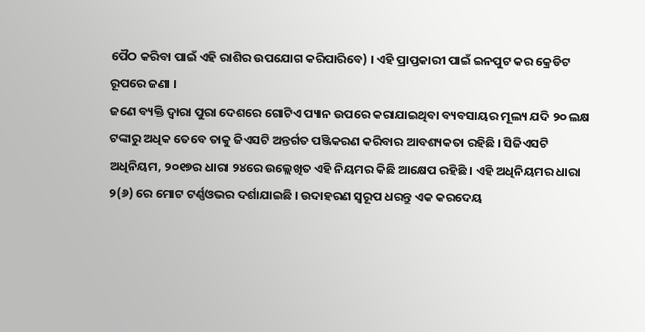ପୈଠ କରିବା ପାଇଁ ଏହି ରାଶିର ଉପଯୋଗ କରିପାରିବେ) । ଏହି ପ୍ରାପ୍ତକାରୀ ପାଇଁ ଇନପୁଟ କର କ୍ରେଡିଟ ରୂପରେ ଜଣା ।
ଜଣେ ବ୍ୟକ୍ତି ଦ୍ଵାରା ପୁରା ଦେଶରେ ଗୋଟିଏ ପ୍ୟାନ ଉପରେ କରାଯାଇଥିବା ବ୍ୟବସାୟର ମୂଲ୍ୟ ଯଦି ୨୦ ଲକ୍ଷ ଟଙ୍କାରୁ ଅଧିକ ତେବେ ତାକୁ ଜିଏସଟି ଅନ୍ତର୍ଗତ ପଞ୍ଜିକରଣ କରିବାର ଆବଶ୍ୟକତା ରହିଛି । ସିଜିଏସଟି ଅଧିନିୟମ, ୨୦୧୭ର ଧାରା ୨୪ରେ ଉଲ୍ଲେଖିତ ଏହି ନିୟମର କିଛି ଆକ୍ଷେପ ରହିଛି । ଏହି ଅଧିନିୟମର ଧାରା ୨(୬) ରେ ମୋଟ ଟର୍ଣ୍ଣଓଭର ଦର୍ଶାଯାଇଛି । ଉଦାହରଣ ସ୍ୱରୂପ ଧରନ୍ତୁ ଏକ କରଦେୟ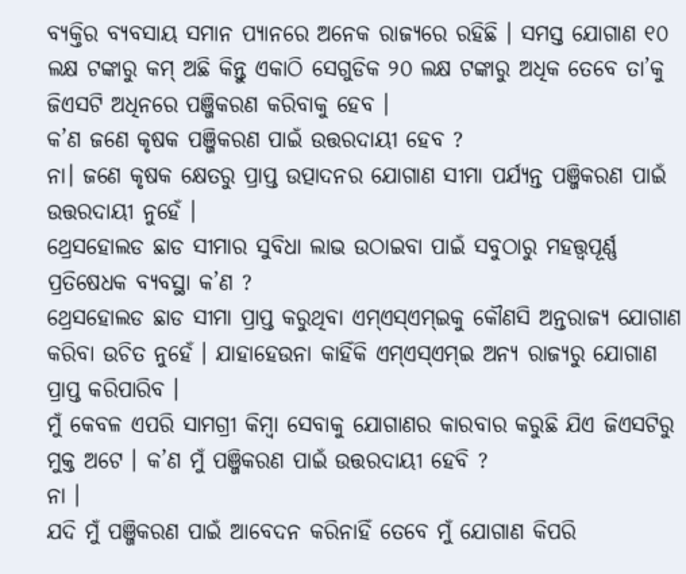ବ୍ୟକ୍ତିର ବ୍ୟବସାୟ ସମାନ ପ୍ୟାନରେ ଅନେକ ରାଜ୍ୟରେ ରହିଛି । ସମସ୍ତ ଯୋଗାଣ ୧୦ ଲକ୍ଷ ଟଙ୍କାରୁ କମ୍ ଅଛି କିନ୍ତୁ ଏକାଠି ସେଗୁଡିକ ୨୦ ଲକ୍ଷ ଟଙ୍କାରୁ ଅଧିକ ତେବେ ତା’କୁ ଜିଏସଟି ଅଧିନରେ ପଞ୍ଜିକରଣ କରିବାକୁ ହେବ ।
କ’ଣ ଜଣେ କୃଷକ ପଞ୍ଜିକରଣ ପାଇଁ ଉତ୍ତରଦାୟୀ ହେବ ?
ନା। ଜଣେ କୃଷକ କ୍ଷେତରୁ ପ୍ରାପ୍ତ ଉତ୍ପାଦନର ଯୋଗାଣ ସୀମା ପର୍ଯ୍ୟନ୍ତ ପଞ୍ଜିକରଣ ପାଇଁ ଉତ୍ତରଦାୟୀ ନୁହେଁ ।
ଥ୍ରେସହୋଲଡ ଛାଡ ସୀମାର ସୁବିଧା ଲାଭ ଉଠାଇବା ପାଇଁ ସବୁଠାରୁ ମହତ୍ତ୍ଵପୂର୍ଣ୍ଣ ପ୍ରତିଷେଧକ ବ୍ୟବସ୍ଥା କ’ଣ ?
ଥ୍ରେସହୋଲଡ ଛାଡ ସୀମା ପ୍ରାପ୍ତ କରୁଥିବା ଏମ୍ଏସ୍ଏମ୍ଇକୁ କୌଣସି ଅନ୍ତରାଜ୍ୟ ଯୋଗାଣ କରିବା ଉଚିତ ନୁହେଁ । ଯାହାହେଉନା କାହିଁକି ଏମ୍ଏସ୍ଏମ୍ଇ ଅନ୍ୟ ରାଜ୍ୟରୁ ଯୋଗାଣ ପ୍ରାପ୍ତ କରିପାରିବ ।
ମୁଁ କେବଳ ଏପରି ସାମଗ୍ରୀ କିମ୍ବା ସେବାକୁ ଯୋଗାଣର କାରବାର କରୁଛି ଯିଏ ଜିଏସଟିରୁ ମୁକ୍ତ ଅଟେ । କ’ଣ ମୁଁ ପଞ୍ଜିକରଣ ପାଇଁ ଉତ୍ତରଦାୟୀ ହେବି ?
ନା ।
ଯଦି ମୁଁ ପଞ୍ଜିକରଣ ପାଇଁ ଆବେଦନ କରିନାହିଁ ତେବେ ମୁଁ ଯୋଗାଣ କିପରି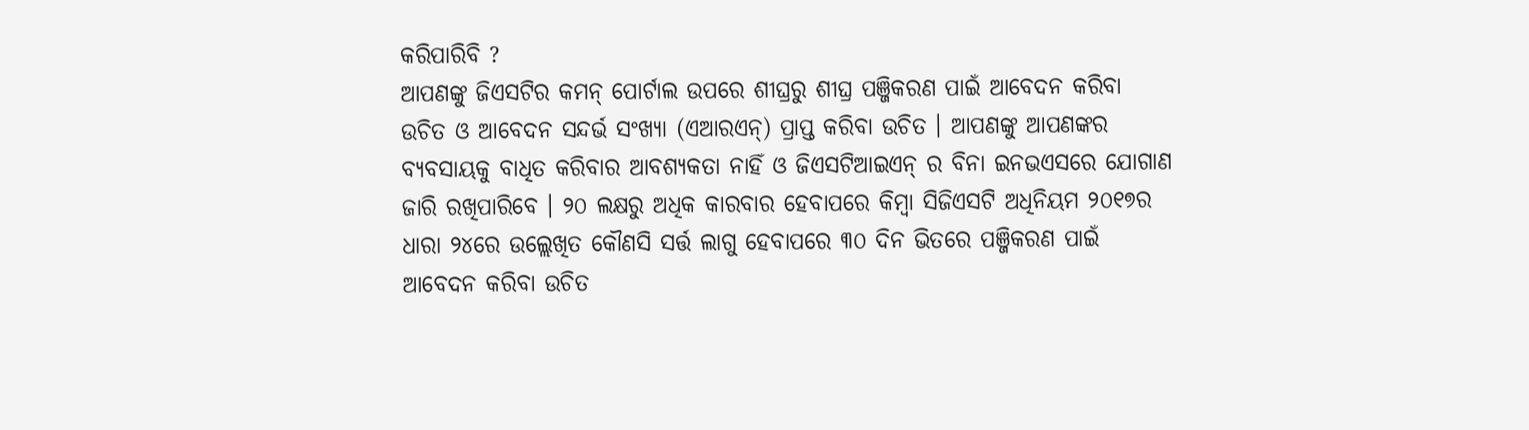କରିପାରିବି ?
ଆପଣଙ୍କୁ ଜିଏସଟିର କମନ୍ ପୋର୍ଟାଲ ଉପରେ ଶୀଘ୍ରରୁ ଶୀଘ୍ର ପଞ୍ଜିକରଣ ପାଇଁ ଆବେଦନ କରିବା ଉଚିତ ଓ ଆବେଦନ ସନ୍ଦର୍ଭ ସଂଖ୍ୟା (ଏଆରଏନ୍) ପ୍ରାପ୍ତ କରିବା ଉଚିତ । ଆପଣଙ୍କୁ ଆପଣଙ୍କର ବ୍ୟବସାୟକୁ ବାଧିତ କରିବାର ଆବଶ୍ୟକତା ନାହିଁ ଓ ଜିଏସଟିଆଇଏନ୍ ର ବିନା ଇନଭଏସରେ ଯୋଗାଣ ଜାରି ରଖିପାରିବେ । ୨୦ ଲକ୍ଷରୁ ଅଧିକ କାରବାର ହେବାପରେ କିମ୍ବା ସିଜିଏସଟି ଅଧିନିୟମ ୨୦୧୭ର ଧାରା ୨୪ରେ ଉଲ୍ଲେଖିତ କୌଣସି ସର୍ତ୍ତ ଲାଗୁ ହେବାପରେ ୩୦ ଦିନ ଭିତରେ ପଞ୍ଜିକରଣ ପାଇଁ ଆବେଦନ କରିବା ଉଚିତ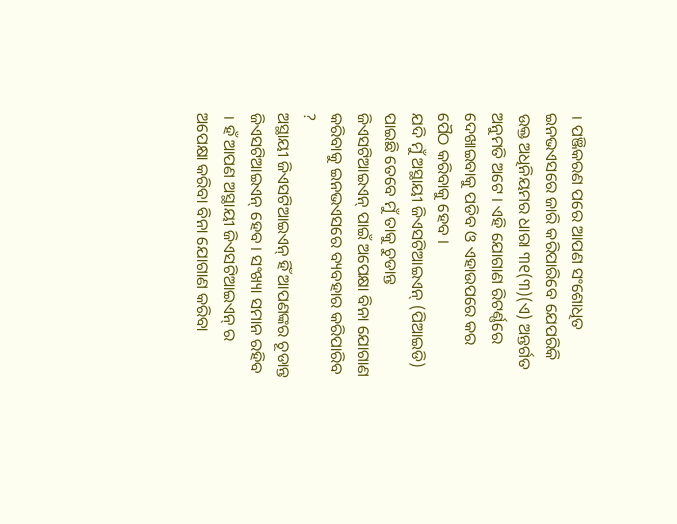। ପଞ୍ଜିକରଣ ପରେ ଆପଣ ସଂଶୋଧିତ ଇନଭଏସରେ ଜାରି କରିପାରିବେ ଯେପରିକି ଉକ୍ତ ଅଧିନିୟମର ଧାରା ୩୧(୩)(ଏ) ଅନ୍ତର୍ଗତ ଅନୁମତି ଅଟେ । ଏହି ଯୋଗାଣ ରିଟର୍ଣ୍ଣରେ ଦେଖାଇବାକୁ ପଡିବ ଓ ଏହାଉପରେ କର ପୈଠ କରିବାକୁ ହେବ ।
ଯଦି ମୁଁ ଅସ୍ଥାୟୀ ଜିଏସଟିଆଇଏନ୍ (ପିଆଇଡି) ପାଇଛି ତେବେ ମୁଁ ତାକୁ ଚୁଡାନ୍ତ ଜିଏସଟିଆଇଏନ୍ ପାଇଁ ଅପେକ୍ଷା ବିନା ଯୋଗାଣ କରିବାକୁ ଇନଭଏସରେ ବ୍ୟବହାର କରିପାରିବ ?
ଅସ୍ଥାୟୀ ଜିଏସଟିଆଇଏନ୍ ହିଁ ଆପଣଙ୍କର ଚୂଡାନ୍ତ ଜିଏସଟିଆଇଏନ୍ ହେବ । ସଂଖ୍ୟା ସମାନ ରହିବ । ହଁ ଆପଣ ଅସ୍ଥାୟୀ ଜିଏସଟିଆଇଏନ୍ ର ଅପେକ୍ଷା କରିବା ବିନା ଯୋଗାଣ କରିବା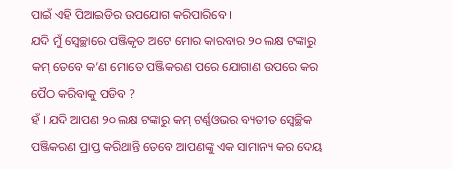ପାଇଁ ଏହି ପିଆଇଡିର ଉପଯୋଗ କରିପାରିବେ ।
ଯଦି ମୁଁ ସ୍ଵେଚ୍ଛାରେ ପଞ୍ଜିକୃତ ଅଟେ ମୋର କାରବାର ୨୦ ଲକ୍ଷ ଟଙ୍କାରୁ କମ୍ ତେବେ କ’ଣ ମୋତେ ପଞ୍ଜିକରଣ ପରେ ଯୋଗାଣ ଉପରେ କର ପୈଠ କରିବାକୁ ପଡିବ ?
ହଁ । ଯଦି ଆପଣ ୨୦ ଲକ୍ଷ ଟଙ୍କାରୁ କମ୍ ଟର୍ଣ୍ଣଓଭର ବ୍ୟତୀତ ସ୍ଵେଚ୍ଛିକ ପଞ୍ଜିକରଣ ପ୍ରାପ୍ତ କରିଥାନ୍ତି ତେବେ ଆପଣଙ୍କୁ ଏକ ସାମାନ୍ୟ କର ଦେୟ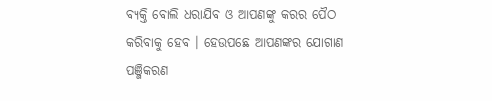ବ୍ୟକ୍ତି ବୋଲି ଧରାଯିବ ଓ ଆପଣଙ୍କୁ କରର ପୈଠ କରିବାକୁ ହେବ । ହେଉପଛେ ଆପଣଙ୍କର ଯୋଗାଣ ପଞ୍ଜିକରଣ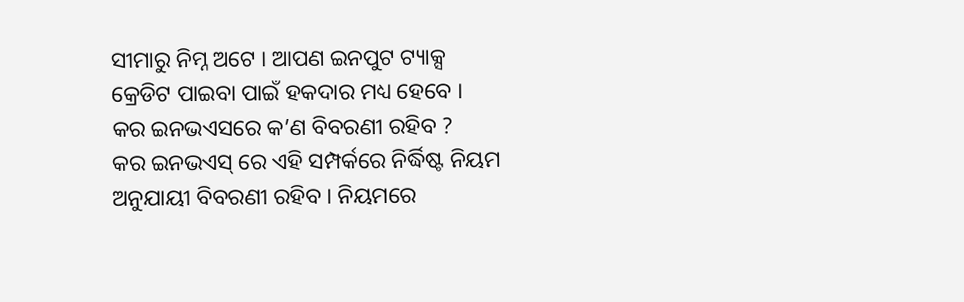ସୀମାରୁ ନିମ୍ନ ଅଟେ । ଆପଣ ଇନପୁଟ ଟ୍ୟାକ୍ସ କ୍ରେଡିଟ ପାଇବା ପାଇଁ ହକଦାର ମଧ୍ୟ ହେବେ ।
କର ଇନଭଏସରେ କ’ଣ ବିବରଣୀ ରହିବ ?
କର ଇନଭଏସ୍ ରେ ଏହି ସମ୍ପର୍କରେ ନିର୍ଦ୍ଧିଷ୍ଟ ନିୟମ ଅନୁଯାୟୀ ବିବରଣୀ ରହିବ । ନିୟମରେ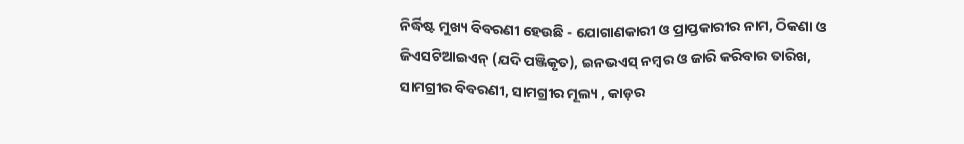ନିର୍ଦ୍ଧିଷ୍ଟ ମୁଖ୍ୟ ବିବରଣୀ ହେଉଛି - ଯୋଗାଣକାରୀ ଓ ପ୍ରାପ୍ତକାରୀର ନାମ, ଠିକଣା ଓ ଜିଏସଟିଆଇଏନ୍ (ଯଦି ପଞ୍ଜିକୃତ), ଇନଭଏସ୍ ନମ୍ବର ଓ ଜାରି କରିବାର ତାରିଖ, ସାମଗ୍ରୀର ବିବରଣୀ, ସାମଗ୍ରୀର ମୂଲ୍ୟ , କାଡ଼ର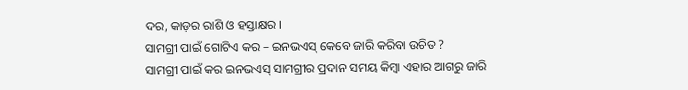ଦର, କାଡ଼ର ରାଶି ଓ ହସ୍ତାକ୍ଷର ।
ସାମଗ୍ରୀ ପାଇଁ ଗୋଟିଏ କର – ଇନଭଏସ୍ କେବେ ଜାରି କରିବା ଉଚିତ ?
ସାମଗ୍ରୀ ପାଇଁ କର ଇନଭଏସ୍ ସାମଗ୍ରୀର ପ୍ରଦାନ ସମୟ କିମ୍ବା ଏହାର ଆଗରୁ ଜାରି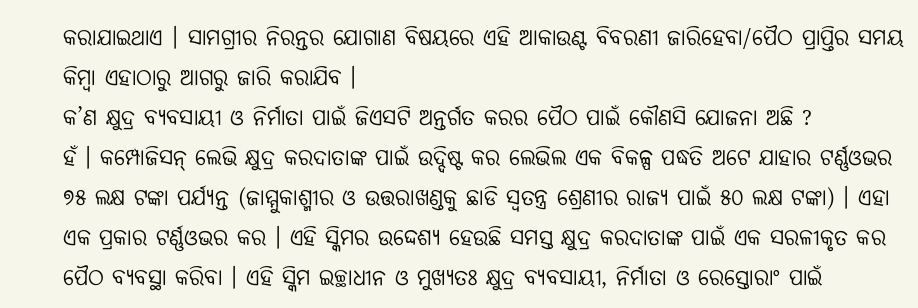କରାଯାଇଥାଏ । ସାମଗ୍ରୀର ନିରନ୍ତର ଯୋଗାଣ ବିଷୟରେ ଏହି ଆକାଉଣ୍ଟ ବିବରଣୀ ଜାରିହେବା/ପୈଠ ପ୍ରାପ୍ତିର ସମୟ କିମ୍ବା ଏହାଠାରୁ ଆଗରୁ ଜାରି କରାଯିବ ।
କ’ଣ କ୍ଷୁଦ୍ର ବ୍ୟବସାୟୀ ଓ ନିର୍ମାତା ପାଇଁ ଜିଏସଟି ଅନ୍ତର୍ଗତ କରର ପୈଠ ପାଇଁ କୌଣସି ଯୋଜନା ଅଛି ?
ହଁ । କମ୍ପୋଜିସନ୍ ଲେଭି କ୍ଷୁଦ୍ର କରଦାତାଙ୍କ ପାଇଁ ଉଦ୍ଦିଷ୍ଟ କର ଲେଭିଲ ଏକ ବିକଳ୍ପ ପଦ୍ଧତି ଅଟେ ଯାହାର ଟର୍ଣ୍ଣଓଭର ୭୫ ଲକ୍ଷ ଟଙ୍କା ପର୍ଯ୍ୟନ୍ତ (ଜାମ୍ମୁକାଶ୍ମୀର ଓ ଉତ୍ତରାଖଣ୍ଡକୁ ଛାଡି ସ୍ଵତନ୍ତ୍ର ଶ୍ରେଣୀର ରାଜ୍ୟ ପାଇଁ ୫୦ ଲକ୍ଷ ଟଙ୍କା) । ଏହା ଏକ ପ୍ରକାର ଟର୍ଣ୍ଣଓଭର କର । ଏହି ସ୍କିମର ଉଦ୍ଦେଶ୍ୟ ହେଉଛି ସମସ୍ତ କ୍ଷୁଦ୍ର କରଦାତାଙ୍କ ପାଇଁ ଏକ ସରଳୀକୃତ କର ପୈଠ ବ୍ୟବସ୍ଥା କରିବା । ଏହି ସ୍କିମ ଇଚ୍ଛାଧୀନ ଓ ମୁଖ୍ୟତଃ କ୍ଷୁଦ୍ର ବ୍ୟବସାୟୀ, ନିର୍ମାତା ଓ ରେସ୍ତୋରାଂ ପାଇଁ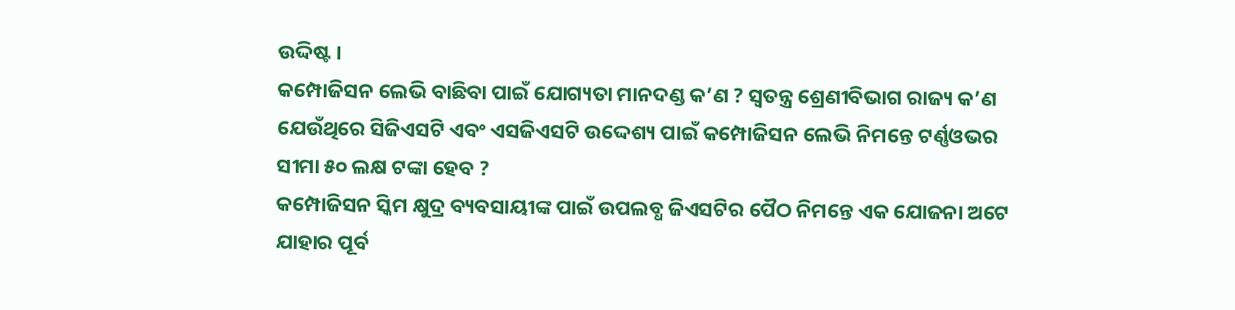ଉଦ୍ଦିଷ୍ଟ ।
କମ୍ପୋଜିସନ ଲେଭି ବାଛିବା ପାଇଁ ଯୋଗ୍ୟତା ମାନଦଣ୍ଡ କ’ଣ ? ସ୍ଵତନ୍ତ୍ର ଶ୍ରେଣୀବିଭାଗ ରାଜ୍ୟ କ’ଣ ଯେଉଁଥିରେ ସିଜିଏସଟି ଏବଂ ଏସଜିଏସଟି ଉଦ୍ଦେଶ୍ୟ ପାଇଁ କମ୍ପୋଜିସନ ଲେଭି ନିମନ୍ତେ ଟର୍ଣ୍ଣଓଭର ସୀମା ୫୦ ଲକ୍ଷ ଟଙ୍କା ହେବ ?
କମ୍ପୋଜିସନ ସ୍କିମ କ୍ଷୁଦ୍ର ବ୍ୟବସାୟୀଙ୍କ ପାଇଁ ଉପଲବ୍ଧ ଜିଏସଟିର ପୈଠ ନିମନ୍ତେ ଏକ ଯୋଜନା ଅଟେ ଯାହାର ପୂର୍ବ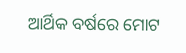ଆର୍ଥିକ ବର୍ଷରେ ମୋଟ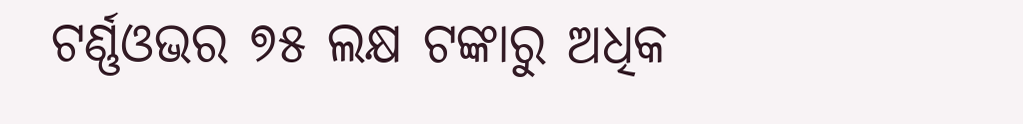ଟର୍ଣ୍ଣଓଭର ୭୫ ଲକ୍ଷ ଟଙ୍କାରୁ ଅଧିକ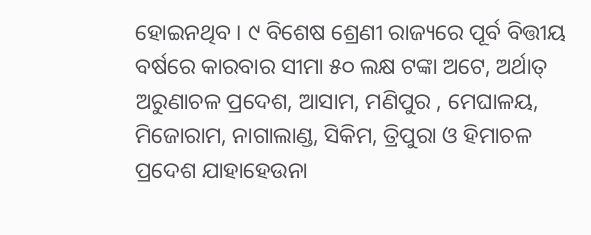ହୋଇନଥିବ । ୯ ବିଶେଷ ଶ୍ରେଣୀ ରାଜ୍ୟରେ ପୂର୍ବ ବିତ୍ତୀୟ ବର୍ଷରେ କାରବାର ସୀମା ୫୦ ଲକ୍ଷ ଟଙ୍କା ଅଟେ, ଅର୍ଥାତ୍ ଅରୁଣାଚଳ ପ୍ରଦେଶ, ଆସାମ, ମଣିପୁର , ମେଘାଳୟ, ମିଜୋରାମ, ନାଗାଲାଣ୍ଡ, ସିକିମ, ତ୍ରିପୁରା ଓ ହିମାଚଳ ପ୍ରଦେଶ ଯାହାହେଉନା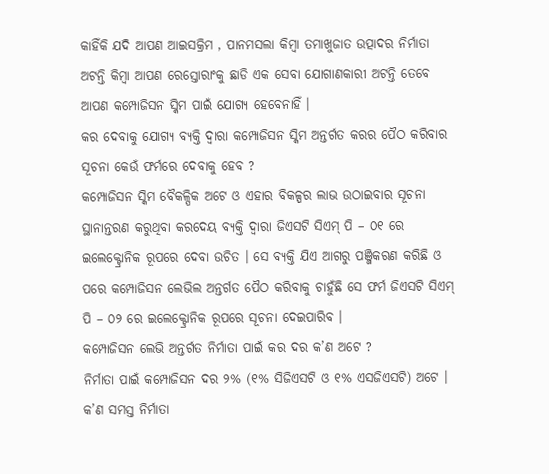କାହିଁକି ଯଦି ଆପଣ ଆଇସକ୍ରିମ , ପାନମସଲା କିମ୍ବା ତମାଖୁଜାତ ଉତ୍ପାଦର ନିର୍ମାତା ଅଟନ୍ତି କିମ୍ବା ଆପଣ ରେସ୍ତୋରାଂକୁ ଛାଡି ଏକ ସେବା ଯୋଗାଣକାରୀ ଅଟନ୍ତି ତେବେ ଆପଣ କମ୍ପୋଜିସନ ସ୍କିମ ପାଇଁ ଯୋଗ୍ୟ ହେବେନାହିଁ ।
କର ଦେବାକୁ ଯୋଗ୍ୟ ବ୍ୟକ୍ତି ଦ୍ଵାରା କମ୍ପୋଜିସନ ସ୍କିମ ଅନ୍ତର୍ଗତ କରର ପୈଠ କରିବାର ସୂଚନା କେଉଁ ଫର୍ମରେ ଦେବାକୁ ହେବ ?
କମ୍ପୋଜିସନ ସ୍କିମ ବୈକଳ୍ପିକ ଅଟେ ଓ ଏହାର ବିକଳ୍ପର ଲାଭ ଉଠାଇବାର ସୂଚନା ସ୍ଥାନାନ୍ତରଣ କରୁଥିବା କରଦେୟ ବ୍ୟକ୍ତି ଦ୍ଵାରା ଜିଏସଟି ସିଏମ୍ ପି – ୦୧ ରେ ଇଲେକ୍ଟ୍ରୋନିକ ରୂପରେ ଦେବା ଉଚିତ । ସେ ବ୍ୟକ୍ତି ଯିଏ ଆଗରୁ ପଞ୍ଜିକରଣ କରିଛି ଓ ପରେ କମ୍ପୋଜିସନ ଲେଭିଲ ଅନ୍ତର୍ଗତ ପୈଠ କରିବାକୁ ଚାହୁଁଛି ସେ ଫର୍ମ ଜିଏସଟି ସିଏମ୍ ପି – ୦୨ ରେ ଇଲେକ୍ଟ୍ରୋନିକ ରୂପରେ ସୂଚନା ଦେଇପାରିବ ।
କମ୍ପୋଜିସନ ଲେଭି ଅନ୍ତର୍ଗତ ନିର୍ମାତା ପାଇଁ କର ଦର କ’ଣ ଅଟେ ?
ନିର୍ମାତା ପାଇଁ କମ୍ପୋଜିସନ ଦର ୨% (୧% ସିଜିଏସଟି ଓ ୧% ଏସଜିଏସଟି) ଅଟେ ।
କ’ଣ ସମସ୍ତ ନିର୍ମାତା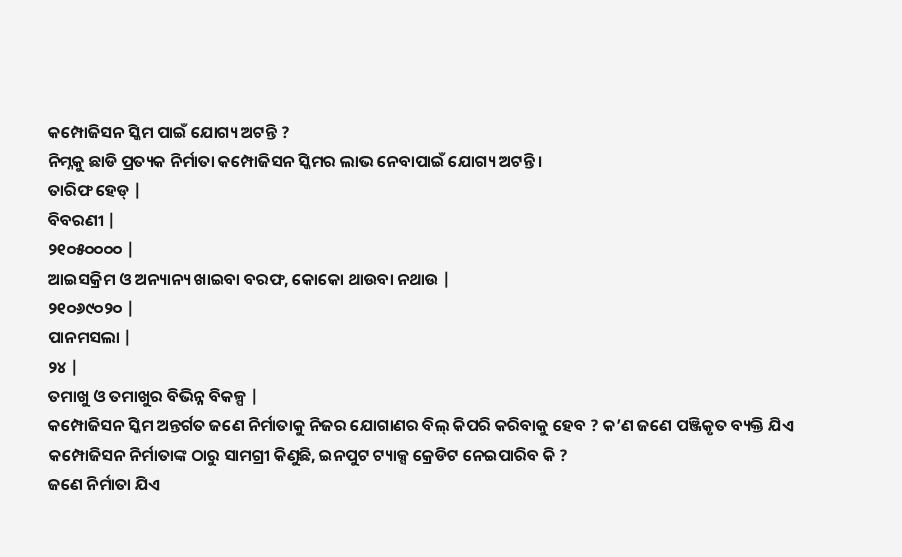କମ୍ପୋଜିସନ ସ୍କିମ ପାଇଁ ଯୋଗ୍ୟ ଅଟନ୍ତି ?
ନିମ୍ନକୁ ଛାଡି ପ୍ରତ୍ୟକ ନିର୍ମାତା କମ୍ପୋଜିସନ ସ୍କିମର ଲାଭ ନେବାପାଇଁ ଯୋଗ୍ୟ ଅଟନ୍ତି ।
ତାରିଫ ହେଡ୍ |
ବିବରଣୀ |
୨୧୦୫୦୦୦୦ |
ଆଇସକ୍ରିମ ଓ ଅନ୍ୟାନ୍ୟ ଖାଇବା ବରଫ, କୋକୋ ଥାଉବା ନଥାଉ |
୨୧୦୬୯୦୨୦ |
ପାନମସଲା |
୨୪ |
ତମାଖୁ ଓ ତମାଖୁର ବିଭିନ୍ନ ବିକଳ୍ପ |
କମ୍ପୋଜିସନ ସ୍କିମ ଅନ୍ତର୍ଗତ ଜଣେ ନିର୍ମାତାକୁ ନିଜର ଯୋଗାଣର ବିଲ୍ କିପରି କରିବାକୁ ହେବ ? କ’ଣ ଜଣେ ପଞ୍ଜିକୃତ ବ୍ୟକ୍ତି ଯିଏ କମ୍ପୋଜିସନ ନିର୍ମାତାଙ୍କ ଠାରୁ ସାମଗ୍ରୀ କିଣୁଛି, ଇନପୁଟ ଟ୍ୟାକ୍ସ କ୍ରେଡିଟ ନେଇପାରିବ କି ?
ଜଣେ ନିର୍ମାତା ଯିଏ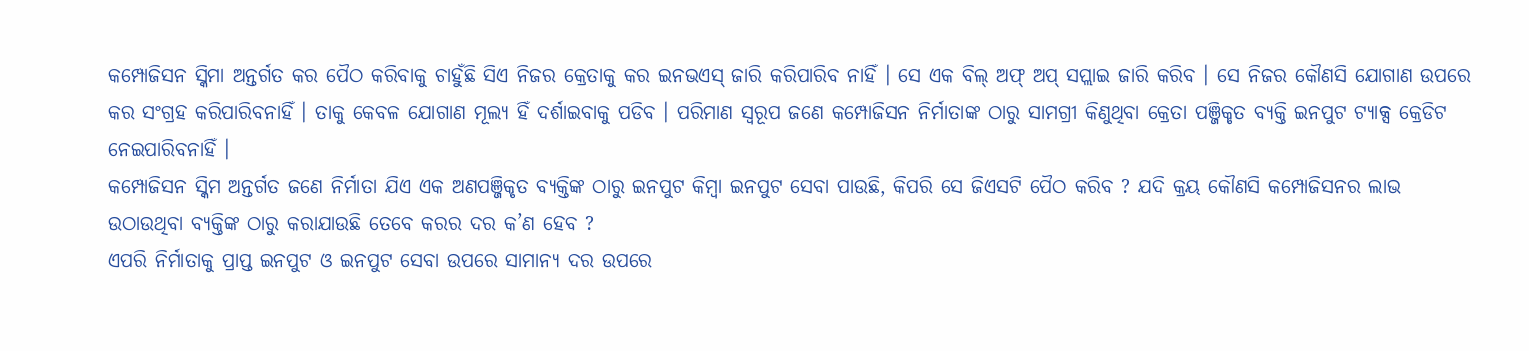କମ୍ପୋଜିସନ ସ୍କିମା ଅନ୍ତର୍ଗତ କର ପୈଠ କରିବାକୁ ଚାହୁଁଛି ସିଏ ନିଜର କ୍ରେତାକୁ କର ଇନଭଏସ୍ ଜାରି କରିପାରିବ ନାହିଁ । ସେ ଏକ ବିଲ୍ ଅଫ୍ ଅପ୍ ସପ୍ଲାଇ ଜାରି କରିବ । ସେ ନିଜର କୌଣସି ଯୋଗାଣ ଉପରେ କର ସଂଗ୍ରହ କରିପାରିବନାହିଁ । ତାକୁ କେବଳ ଯୋଗାଣ ମୂଲ୍ୟ ହିଁ ଦର୍ଶାଇବାକୁ ପଡିବ । ପରିମାଣ ସ୍ୱରୂପ ଜଣେ କମ୍ପୋଜିସନ ନିର୍ମାତାଙ୍କ ଠାରୁ ସାମଗ୍ରୀ କିଣୁଥିବା କ୍ରେତା ପଞ୍ଜିକୃତ ବ୍ୟକ୍ତି ଇନପୁଟ ଟ୍ୟାକ୍ସ କ୍ରେଡିଟ ନେଇପାରିବନାହିଁ ।
କମ୍ପୋଜିସନ ସ୍କିମ ଅନ୍ତର୍ଗତ ଜଣେ ନିର୍ମାତା ଯିଏ ଏକ ଅଣପଞ୍ଜିକୃତ ବ୍ୟକ୍ତିଙ୍କ ଠାରୁ ଇନପୁଟ କିମ୍ବା ଇନପୁଟ ସେବା ପାଉଛି, କିପରି ସେ ଜିଏସଟି ପୈଠ କରିବ ? ଯଦି କ୍ରୟ କୌଣସି କମ୍ପୋଜିସନର ଲାଭ ଉଠାଉଥିବା ବ୍ୟକ୍ତିଙ୍କ ଠାରୁ କରାଯାଉଛି ତେବେ କରର ଦର କ’ଣ ହେବ ?
ଏପରି ନିର୍ମାତାକୁ ପ୍ରାପ୍ତ ଇନପୁଟ ଓ ଇନପୁଟ ସେବା ଉପରେ ସାମାନ୍ୟ ଦର ଉପରେ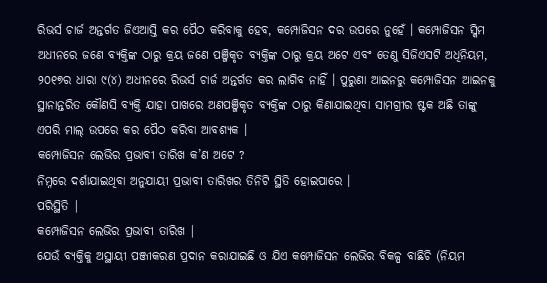ରିଭର୍ସ ଚାର୍ଜ ଅନ୍ତର୍ଗତ ଜିଏଆସ୍ତି କର ପୈଠ କରିବାକୁ ହେବ, କମ୍ପୋଜିସନ ଦର ଉପରେ ନୁହେଁ । କମ୍ପୋଜିସନ ସ୍କିମ ଅଧୀନରେ ଜଣେ ବ୍ୟକ୍ତିଙ୍କ ଠାରୁ କ୍ରୟ ଜଣେ ପଞ୍ଜିକୃତ ବ୍ୟକ୍ତିଙ୍କ ଠାରୁ କ୍ରୟ ଅଟେ ଏବଂ ତେଣୁ ସିଜିଏସଟି ଅଧିନିୟମ, ୨୦୧୭ର ଧାରା ୯(୪) ଅଧୀନରେ ରିଭର୍ସ ଚାର୍ଜ ଅନ୍ତର୍ଗତ କର ଲାଗିବ ନାହିଁ । ପୁରୁଣା ଆଇନରୁ କମ୍ପୋଜିସନ ଆଇନକୁ ସ୍ଥାନାନ୍ତରିତ କୌଣସି ବ୍ୟକ୍ତି ଯାହା ପାଖରେ ଅଣପଞ୍ଜିକୃତ ବ୍ୟକ୍ତିଙ୍କ ଠାରୁ କିଣାଯାଇଥିବା ସାମଗ୍ରୀର ଷ୍ଟକ ଅଛି ତାଙ୍କୁ ଏପରି ମାଲ୍ ଉପରେ କର ପୈଠ କରିବା ଆବଶ୍ୟକ ।
କମ୍ପୋଜିସନ ଲେଭିର ପ୍ରଭାବୀ ତାରିଖ କ’ଣ ଅଟେ ?
ନିମ୍ନରେ ଦର୍ଶାଯାଇଥିବା ଅନୁଯାୟୀ ପ୍ରଭାବୀ ତାରିଖର ତିନିଟି ସ୍ଥିତି ହୋଇପାରେ ।
ପରିସ୍ଥିତି |
କମ୍ପୋଜିସନ ଲେଭିର ପ୍ରଭାବୀ ତାରିଖ |
ଯେଉଁ ବ୍ୟକ୍ତିକୁ ଅସ୍ଥାୟୀ ପଞ୍ଜୀକରଣ ପ୍ରଦାନ କରାଯାଇଛି ଓ ଯିଏ କମ୍ପୋଜିସନ ଲେଭିର ବିକଳ୍ପ ବାଛିଚି (ନିୟମ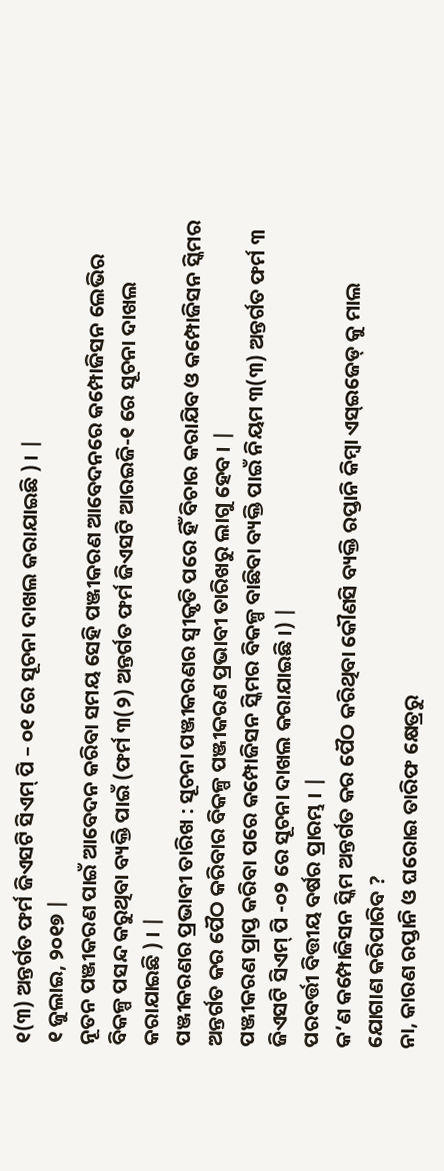୧(୩) ଅନ୍ତର୍ଗତ ଫର୍ମ ଜିଏସଟି ସିଏମ୍ ପି – ୦୧ ରେ ସୂଚନା ଦାଖଲ କରାଯାଇଛି ) । |
୧ ଜୁଲାଇ, ୨୦୧୭ |
ନୂତନ ପଞ୍ଜୀକରଣ ପାଇଁ ଆବେଦନ କରିବା ସମୟ ସେହି ପଞ୍ଜୀକରଣ ଆବେଦନରେ କମ୍ପୋଜିସନ ଲେଭିର ବିକଳ୍ପ ପସନ୍ଦ କରୁଥିବା ବ୍ୟକ୍ତି ପାଇଁ (ଫର୍ମ ୩(୨) ଅନ୍ତର୍ଗତ ଫର୍ମ ଜିଏସଟି ଆରଇଜି-୧ ରେ ସୂଚନା ଦାଖଲ କରାଯାଇଛି ) । |
ପଞ୍ଜୀକରଣର ପ୍ରଭାବୀ ତାରିଖ : ସୂଚନା ପଞ୍ଜୀକରଣର ସ୍ଵୀକୃତି ପରେ ହିଁ ବିଚାର କରାଯିବ ଓ କମ୍ପୋଜିସନ ସ୍କିମର ଅନ୍ତର୍ଗତ କର ପୈଠ କରିବାର ବିକଳ୍ପ ପଞ୍ଜୀକରଣ ପ୍ରଭାବୀ ତାରିଖରୁ ଲାଗୁ ହେବ । |
ପଞ୍ଜୀକରଣ ପ୍ରାପ୍ତ କରିବା ପରେ କମ୍ପୋଜିସନ ସ୍କିମର ବିକଳ୍ପ ବାଛିବା ବ୍ୟକ୍ତି ପାଇଁ ନିୟମ ୩(୩) ଅନ୍ତର୍ଗତ ଫର୍ମ ୩ ଜିଏସଟି ସିଏମ୍ ପି -୦୨ ରେ ସୂଚନା ଦାଖଲ କରାଯାଇଛି ।) |
ପରବର୍ତ୍ତୀ ବିତ୍ତୀୟ ବର୍ଷର ପ୍ରାରମ୍ଭ । |
କ’ଣ କମ୍ପୋଜିସନ ସ୍କିମ ଅନ୍ତର୍ଗତ କର ପୈଠ କରିଥିବା କୌଣସି ବ୍ୟକ୍ତି ରପ୍ତାନି କିମ୍ବା ଏସ୍ଇଜେଡ୍ କୁ ମାଲ ଯୋଗାଣ କରିପାରିବ ?
ନା, କାରଣ ରପ୍ତାନି ଓ ଘରୋଇ ତାରିଫ କ୍ଷେତ୍ରରୁ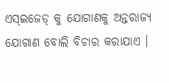ଏସ୍ଇଜେଡ୍ କୁ ଯୋଗାଣକୁ ଅନ୍ତରାଜ୍ୟ ଯୋଗାଣ ବୋଲି ବିଚାର କରାଯାଏ ।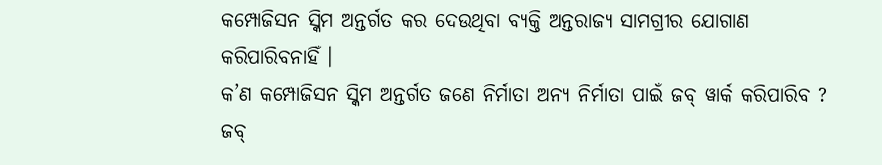କମ୍ପୋଜିସନ ସ୍କିମ ଅନ୍ତର୍ଗତ କର ଦେଉଥିବା ବ୍ୟକ୍ତି ଅନ୍ତରାଜ୍ୟ ସାମଗ୍ରୀର ଯୋଗାଣ କରିପାରିବନାହିଁ ।
କ’ଣ କମ୍ପୋଜିସନ ସ୍କିମ ଅନ୍ତର୍ଗତ ଜଣେ ନିର୍ମାତା ଅନ୍ୟ ନିର୍ମାତା ପାଇଁ ଜବ୍ ୱାର୍କ କରିପାରିବ ?
ଜବ୍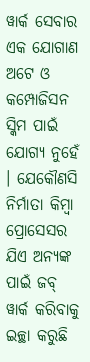ୱାର୍କ ସେବାର ଏକ ଯୋଗାଣ ଅଟେ ଓ କମ୍ପୋଜିସନ ସ୍କିମ ପାଇଁ ଯୋଗ୍ୟ ନୁହେଁ । ଯେକୌଣସି ନିର୍ମାତା କିମ୍ବା ପ୍ରୋସେସର ଯିଏ ଅନ୍ୟଙ୍କ ପାଇଁ ଜବ୍ ୱାର୍କ କରିବାକୁ ଇଚ୍ଛା କରୁଛି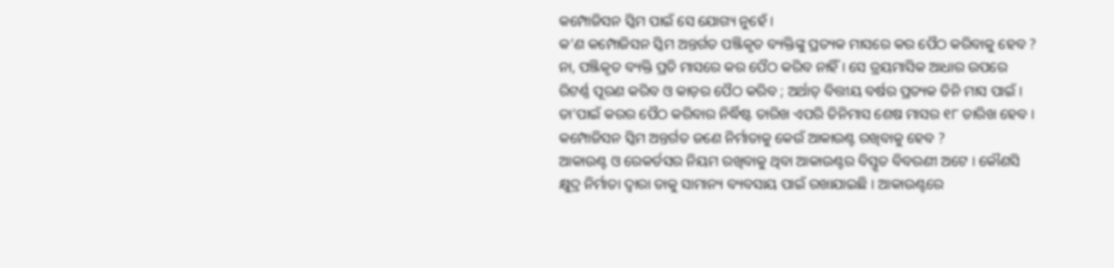କମ୍ପୋଜିସନ ସ୍କିମ ପାଇଁ ସେ ଯୋଗ୍ୟ ନୁହେଁ ।
କ’ଣ କମ୍ପୋଜିସନ ସ୍କିମ ଅନ୍ତର୍ଗତ ପଞ୍ଜିକୃତ ବ୍ୟକ୍ତିଙ୍କୁ ପ୍ରତ୍ୟକ ମାସରେ କର ପୈଠ କରିବାକୁ ହେବ ?
ନା, ପଞ୍ଜିକୃତ ବ୍ୟକ୍ତି ପ୍ରତି ମାସରେ କର ପୈଠ କରିବ ନାହିଁ । ସେ ତ୍ରୟମାସିକ ଆଧାର ଉପରେ ରିଟର୍ଣ୍ଣ ପୂରଣ କରିବ ଓ କାଡ଼ର ପୈଠ କରିବ ; ଅର୍ଥାତ୍ ବିତ୍ତୀୟ ବର୍ଷର ପ୍ରତ୍ୟକ ତିନି ମାସ ପାଇଁ । ତା’ପାଇଁ କରର ପୈଠ କରିବାର ନିର୍ଦ୍ଧିଷ୍ଟ ତାରିଖ ଏପରି ତିନିମାସ ଶେଷ ମାସର ୧୮ ତାରିଖ ହେବ ।
କମ୍ପୋଜିସନ ସ୍କିମ ଅନ୍ତର୍ଗତ ଜଣେ ନିର୍ମାତାକୁ କେଉଁ ଆକାଉଣ୍ଟ ରଖିବାକୁ ହେବ ?
ଆକାଉଣ୍ଟ ଓ ରେକର୍ଡସର ନିୟମ ରଖିବାକୁ ଥିବା ଆକାଉଣ୍ଟର ବିସ୍ତୃତ ବିବରଣୀ ଅଟେ । କୌଣସି କ୍ଷୁଦ୍ର ନିର୍ମାତା ଦ୍ଵାରା ତାକୁ ସାମାନ୍ୟ ବ୍ୟବସାୟ ପାଇଁ ରଖାଯାଇଛି । ଆକାଉଣ୍ଟରେ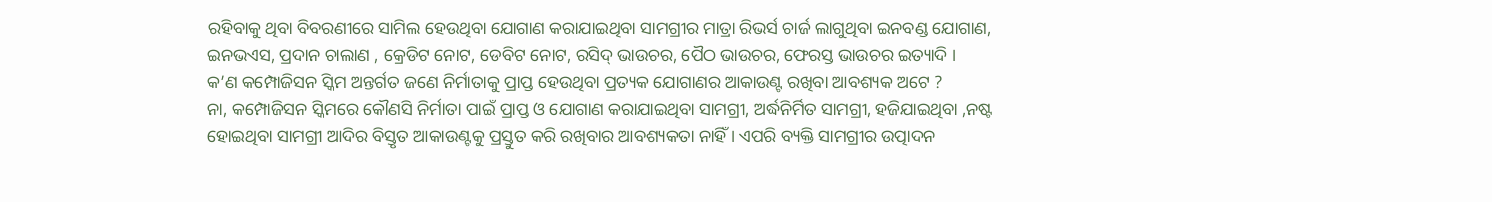ରହିବାକୁ ଥିବା ବିବରଣୀରେ ସାମିଲ ହେଉଥିବା ଯୋଗାଣ କରାଯାଇଥିବା ସାମଗ୍ରୀର ମାତ୍ରା ରିଭର୍ସ ଚାର୍ଜ ଲାଗୁଥିବା ଇନବଣ୍ଡ ଯୋଗାଣ, ଇନଭଏସ, ପ୍ରଦାନ ଚାଲାଣ , କ୍ରେଡିଟ ନୋଟ, ଡେବିଟ ନୋଟ, ରସିଦ୍ ଭାଉଚର, ପୈଠ ଭାଉଚର, ଫେରସ୍ତ ଭାଉଚର ଇତ୍ୟାଦି ।
କ’ଣ କମ୍ପୋଜିସନ ସ୍କିମ ଅନ୍ତର୍ଗତ ଜଣେ ନିର୍ମାତାକୁ ପ୍ରାପ୍ତ ହେଉଥିବା ପ୍ରତ୍ୟକ ଯୋଗାଣର ଆକାଉଣ୍ଟ ରଖିବା ଆବଶ୍ୟକ ଅଟେ ?
ନା, କମ୍ପୋଜିସନ ସ୍କିମରେ କୌଣସି ନିର୍ମାତା ପାଇଁ ପ୍ରାପ୍ତ ଓ ଯୋଗାଣ କରାଯାଇଥିବା ସାମଗ୍ରୀ, ଅର୍ଦ୍ଧନିର୍ମିତ ସାମଗ୍ରୀ, ହଜିଯାଇଥିବା ,ନଷ୍ଟ ହୋଇଥିବା ସାମଗ୍ରୀ ଆଦିର ବିସ୍ତୃତ ଆକାଉଣ୍ଟକୁ ପ୍ରସ୍ତୁତ କରି ରଖିବାର ଆବଶ୍ୟକତା ନାହିଁ । ଏପରି ବ୍ୟକ୍ତି ସାମଗ୍ରୀର ଉତ୍ପାଦନ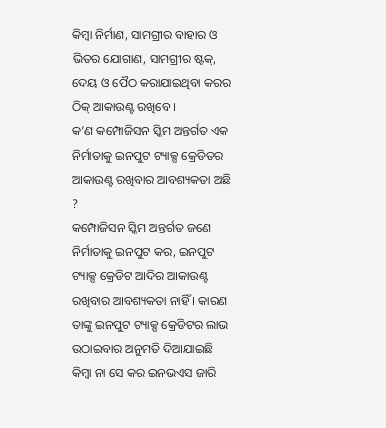କିମ୍ବା ନିର୍ମାଣ, ସାମଗ୍ରୀର ବାହାର ଓ ଭିତର ଯୋଗାଣ, ସାମଗ୍ରୀର ଷ୍ଟକ୍, ଦେୟ ଓ ପୈଠ କରାଯାଇଥିବା କରର ଠିକ୍ ଆକାଉଣ୍ଟ ରଖିବେ ।
କ’ଣ କମ୍ପୋଜିସନ ସ୍କିମ ଅନ୍ତର୍ଗତ ଏକ ନିର୍ମାତାକୁ ଇନପୁଟ ଟ୍ୟାକ୍ସ କ୍ରେଡିତର ଆକାଉଣ୍ଟ ରଖିବାର ଆବଶ୍ୟକତା ଅଛି ?
କମ୍ପୋଜିସନ ସ୍କିମ ଅନ୍ତର୍ଗତ ଜଣେ ନିର୍ମାତାକୁ ଇନପୁଟ କର, ଇନପୁଟ ଟ୍ୟାକ୍ସ କ୍ରେଡିଟ ଆଦିର ଆକାଉଣ୍ଟ ରଖିବାର ଆବଶ୍ୟକତା ନାହିଁ । କାରଣ ତାଙ୍କୁ ଇନପୁଟ ଟ୍ୟାକ୍ସ କ୍ରେଡିଟର ଲାଭ ଉଠାଇବାର ଅନୁମତି ଦିଆଯାଇଛି କିମ୍ବା ନା ସେ କର ଇନଭଏସ ଜାରି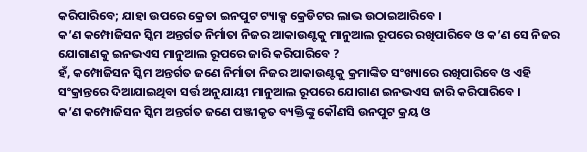କରିପାରିବେ; ଯାହା ଉପରେ କ୍ରେତା ଇନପୁଟ ଟ୍ୟାକ୍ସ କ୍ରେଡିଟର ଲାଭ ଉଠାଇଆରିବେ ।
କ’ଣ କମ୍ପୋଜିସନ ସ୍କିମ ଅନ୍ତର୍ଗତ ନିର୍ମାତା ନିଜର ଆକାଉଣ୍ଟକୁ ମାନୁଆଲ ରୂପରେ ରଖିପାରିବେ ଓ କ’ଣ ସେ ନିଜର ଯୋଗାଣକୁ ଇନଭଏସ ମାନୁଆଲ ରୂପରେ ଜାରି କରିପାରିବେ ?
ହଁ, କମ୍ପୋଜିସନ ସ୍କିମ ଅନ୍ତର୍ଗତ ଜଣେ ନିର୍ମାତା ନିଜର ଆକାଉଣ୍ଟକୁ କ୍ରମାଙ୍କିତ ସଂଖ୍ୟାରେ ରଖିପାରିବେ ଓ ଏହି ସଂକ୍ରାନ୍ତରେ ଦିଆଯାଇଥିବା ସର୍ତ୍ତ ଅନୁଯାୟୀ ମାନୁଆଲ ରୂପରେ ଯୋଗାଣ ଇନଭଏସ ଜାରି କରିପାରିବେ ।
କ’ଣ କମ୍ପୋଜିସନ ସ୍କିମ ଅନ୍ତର୍ଗତ ଜଣେ ପଞ୍ଜୀକୃତ ବ୍ୟକ୍ତିଙ୍କୁ କୌଣସି ଉନପୁଟ କ୍ରୟ ଓ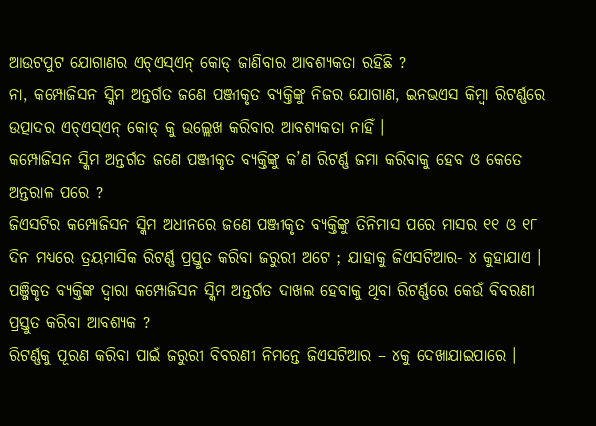ଆଉଟପୁଟ ଯୋଗାଣର ଏଚ୍ଏସ୍ଏନ୍ କୋଡ୍ ଜାଣିବାର ଆବଶ୍ୟକତା ରହିଛି ?
ନା, କମ୍ପୋଜିସନ ସ୍କିମ ଅନ୍ତର୍ଗତ ଜଣେ ପଞ୍ଜୀକୃତ ବ୍ୟକ୍ତିଙ୍କୁ ନିଜର ଯୋଗାଣ, ଇନଭଏସ କିମ୍ବା ରିଟର୍ଣ୍ଣରେ ଉତ୍ପାଦର ଏଚ୍ଏସ୍ଏନ୍ କୋଡ୍ କୁ ଉଲ୍ଲେଖ କରିବାର ଆବଶ୍ୟକତା ନାହିଁ ।
କମ୍ପୋଜିସନ ସ୍କିମ ଅନ୍ତର୍ଗତ ଜଣେ ପଞ୍ଜୀକୃତ ବ୍ୟକ୍ତିଙ୍କୁ କ’ଣ ରିଟର୍ଣ୍ଣ ଜମା କରିବାକୁ ହେବ ଓ କେତେ ଅନ୍ତରାଳ ପରେ ?
ଜିଏସଟିର କମ୍ପୋଜିସନ ସ୍କିମ ଅଧୀନରେ ଜଣେ ପଞ୍ଜୀକୃତ ବ୍ୟକ୍ତିଙ୍କୁ ତିନିମାସ ପରେ ମାସର ୧୧ ଓ ୧୮ ଦିନ ମଧ୍ୟରେ ତ୍ରୟମାସିକ ରିଟର୍ଣ୍ଣ ପ୍ରସ୍ତୁତ କରିବା ଜରୁରୀ ଅଟେ ; ଯାହାକୁ ଜିଏସଟିଆର- ୪ କୁହାଯାଏ ।
ପଞ୍ଜିକୃତ ବ୍ୟକ୍ତିଙ୍କ ଦ୍ଵାରା କମ୍ପୋଜିସନ ସ୍କିମ ଅନ୍ତର୍ଗତ ଦାଖଲ ହେବାକୁ ଥିବା ରିଟର୍ଣ୍ଣରେ କେଉଁ ବିବରଣୀ ପ୍ରସ୍ତୁତ କରିବା ଆବଶ୍ୟକ ?
ରିଟର୍ଣ୍ଣକୁ ପୂରଣ କରିବା ପାଇଁ ଜରୁରୀ ବିବରଣୀ ନିମନ୍ତେ ଜିଏସଟିଆର – ୪କୁ ଦେଖାଯାଇପାରେ ।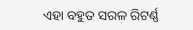ଏହା ବହୁତ ସରଳ ରିଟର୍ଣ୍ଣ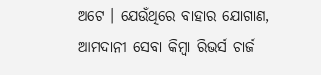ଅଟେ । ଯେଉଁଥିରେ ବାହାର ଯୋଗାଣ, ଆମଦାନୀ ସେବା କିମ୍ବା ରିଭର୍ସ ଚାର୍ଜ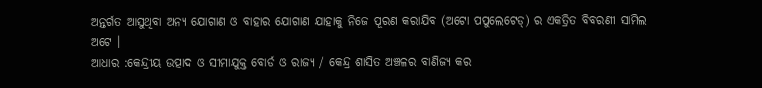ଅନ୍ତର୍ଗତ ଆସୁଥିବା ଅନ୍ୟ ଯୋଗାଣ ଓ ବାହାର ଯୋଗାଣ ଯାହାକୁ ନିଜେ ପୂରଣ କରାଯିବ (ଅଟୋ ପପୁଲେଟେଡ୍) ର ଏକତ୍ରିତ ବିବରଣୀ ସାମିଲ ଅଟେ ।
ଆଧାର :କେନ୍ଦ୍ରୀୟ ଉତ୍ପାଦ ଓ ସୀମାଯୁକ୍ତ ବୋର୍ଡ ଓ ରାଜ୍ୟ / କେନ୍ଦ୍ର ଶାସିତ ଅଞ୍ଚଳର ବାଣିଜ୍ୟ କର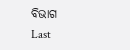ବିଭାଗ
Last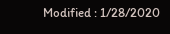Modified : 1/28/2020